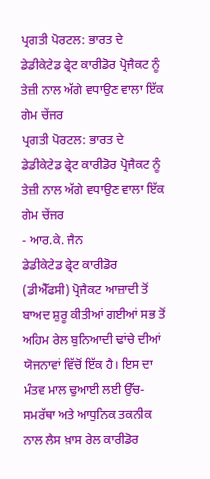ਪ੍ਰਗਤੀ ਪੋਰਟਲ: ਭਾਰਤ ਦੇ ਡੇਡੀਕੇਟੇਡ ਫ੍ਰੇਟ ਕਾਰੀਡੋਰ ਪ੍ਰੋਜੈਕਟ ਨੂੰ ਤੇਜ਼ੀ ਨਾਲ ਅੱਗੇ ਵਧਾਉਣ ਵਾਲਾ ਇੱਕ ਗੇਮ ਚੇਂਜਰ
ਪ੍ਰਗਤੀ ਪੋਰਟਲ: ਭਾਰਤ ਦੇ ਡੇਡੀਕੇਟੇਡ ਫ੍ਰੇਟ ਕਾਰੀਡੋਰ ਪ੍ਰੋਜੈਕਟ ਨੂੰ ਤੇਜ਼ੀ ਨਾਲ ਅੱਗੇ ਵਧਾਉਣ ਵਾਲਾ ਇੱਕ ਗੇਮ ਚੇਂਜਰ
- ਆਰ.ਕੇ. ਜੈਨ
ਡੇਡੀਕੇਟੇਡ ਫ੍ਰੇਟ ਕਾਰੀਡੋਰ (ਡੀਐੱਫਸੀ) ਪ੍ਰੋਜੈਕਟ ਆਜ਼ਾਦੀ ਤੋਂ ਬਾਅਦ ਸ਼ੁਰੂ ਕੀਤੀਆਂ ਗਈਆਂ ਸਭ ਤੋਂ ਅਹਿਮ ਰੇਲ ਬੁਨਿਆਦੀ ਢਾਂਚੇ ਦੀਆਂ ਯੋਜਨਾਵਾਂ ਵਿੱਚੋਂ ਇੱਕ ਹੈ। ਇਸ ਦਾ ਮੰਤਵ ਮਾਲ ਢੁਆਈ ਲਈ ਉੱਚ-ਸਮਰੱਥਾ ਅਤੇ ਆਧੁਨਿਕ ਤਕਨੀਕ ਨਾਲ ਲੈਸ ਖ਼ਾਸ ਰੇਲ ਕਾਰੀਡੋਰ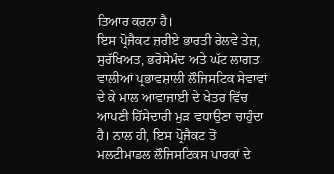ਤਿਆਰ ਕਰਨਾ ਹੈ।
ਇਸ ਪ੍ਰੋਜੈਕਟ ਜ਼ਰੀਏ ਭਾਰਤੀ ਰੇਲਵੇ ਤੇਜ਼, ਸੁਰੱਖਿਅਤ, ਭਰੋਸੇਮੰਦ ਅਤੇ ਘੱਟ ਲਾਗਤ ਵਾਲੀਆਂ ਪ੍ਰਭਾਵਸ਼ਾਲੀ ਲੌਜਿਸਟਿਕ ਸੇਵਾਵਾਂ ਦੇ ਕੇ ਮਾਲ ਆਵਾਜਾਈ ਦੇ ਖੇਤਰ ਵਿੱਚ ਆਪਣੀ ਹਿੱਸੇਦਾਰੀ ਮੁੜ ਵਧਾਉਣਾ ਚਾਹੁੰਦਾ ਹੈ। ਨਾਲ ਹੀ, ਇਸ ਪ੍ਰੋਜੈਕਟ ਤੋਂ ਮਲਟੀਮਾਡਲ ਲੌਜਿਸਟਿਕਸ ਪਾਰਕਾਂ ਦੇ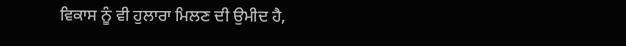ਵਿਕਾਸ ਨੂੰ ਵੀ ਹੁਲਾਰਾ ਮਿਲਣ ਦੀ ਉਮੀਦ ਹੈ,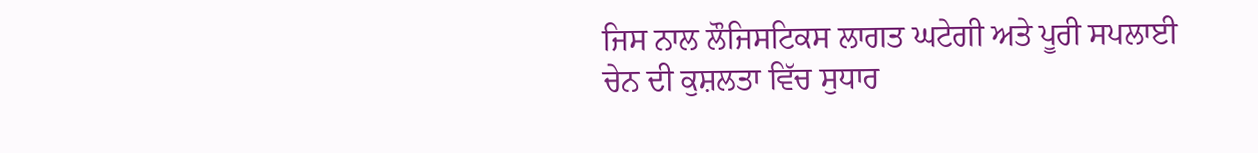ਜਿਸ ਨਾਲ ਲੌਜਿਸਟਿਕਸ ਲਾਗਤ ਘਟੇਗੀ ਅਤੇ ਪੂਰੀ ਸਪਲਾਈ ਚੇਨ ਦੀ ਕੁਸ਼ਲਤਾ ਵਿੱਚ ਸੁਧਾਰ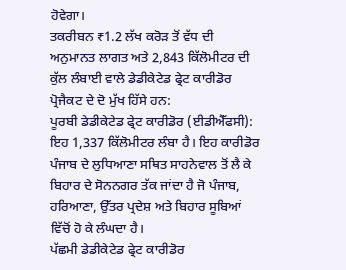ਹੋਵੇਗਾ।
ਤਕਰੀਬਨ ₹1.2 ਲੱਖ ਕਰੋੜ ਤੋਂ ਵੱਧ ਦੀ ਅਨੁਮਾਨਤ ਲਾਗਤ ਅਤੇ 2,843 ਕਿੱਲੋਮੀਟਰ ਦੀ ਕੁੱਲ ਲੰਬਾਈ ਵਾਲੇ ਡੇਡੀਕੇਟੇਡ ਫ੍ਰੇਟ ਕਾਰੀਡੋਰ ਪ੍ਰੋਜੈਕਟ ਦੇ ਦੋ ਮੁੱਖ ਹਿੱਸੇ ਹਨ:
ਪੂਰਬੀ ਡੇਡੀਕੇਟੇਡ ਫ੍ਰੇਟ ਕਾਰੀਡੋਰ (ਈਡੀਐੱਫਸੀ):
ਇਹ 1,337 ਕਿੱਲੋਮੀਟਰ ਲੰਬਾ ਹੈ। ਇਹ ਕਾਰੀਡੋਰ ਪੰਜਾਬ ਦੇ ਲੁਧਿਆਣਾ ਸਥਿਤ ਸਾਹਨੇਵਾਲ ਤੋਂ ਲੈ ਕੇ ਬਿਹਾਰ ਦੇ ਸੋਨਨਗਰ ਤੱਕ ਜਾਂਦਾ ਹੈ ਜੋ ਪੰਜਾਬ, ਹਰਿਆਣਾ, ਉੱਤਰ ਪ੍ਰਦੇਸ਼ ਅਤੇ ਬਿਹਾਰ ਸੂਬਿਆਂ ਵਿੱਚੋਂ ਹੋ ਕੇ ਲੰਘਦਾ ਹੈ।
ਪੱਛਮੀ ਡੇਡੀਕੇਟੇਡ ਫ੍ਰੇਟ ਕਾਰੀਡੋਰ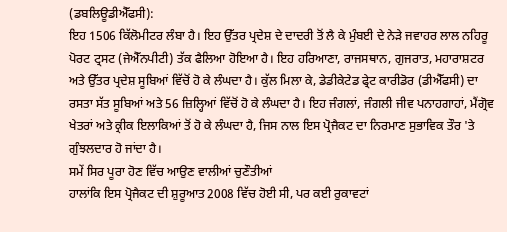(ਡਬਲਿਊਡੀਐੱਫਸੀ):
ਇਹ 1506 ਕਿੱਲੋਮੀਟਰ ਲੰਬਾ ਹੈ। ਇਹ ਉੱਤਰ ਪ੍ਰਦੇਸ਼ ਦੇ ਦਾਦਰੀ ਤੋਂ ਲੈ ਕੇ ਮੁੰਬਈ ਦੇ ਨੇੜੇ ਜਵਾਹਰ ਲਾਲ ਨਹਿਰੂ ਪੋਰਟ ਟ੍ਰਸਟ (ਜੇਐੱਨਪੀਟੀ) ਤੱਕ ਫੈਲਿਆ ਹੋਇਆ ਹੈ। ਇਹ ਹਰਿਆਣਾ, ਰਾਜਸਥਾਨ, ਗੁਜਰਾਤ, ਮਹਾਰਾਸ਼ਟਰ ਅਤੇ ਉੱਤਰ ਪ੍ਰਦੇਸ਼ ਸੂਬਿਆਂ ਵਿੱਚੋਂ ਹੋ ਕੇ ਲੰਘਦਾ ਹੈ। ਕੁੱਲ ਮਿਲਾ ਕੇ, ਡੇਡੀਕੇਟੇਡ ਫ੍ਰੇਟ ਕਾਰੀਡੋਰ (ਡੀਐੱਫਸੀ) ਦਾ ਰਸਤਾ ਸੱਤ ਸੂਬਿਆਂ ਅਤੇ 56 ਜ਼ਿਲ੍ਹਿਆਂ ਵਿੱਚੋਂ ਹੋ ਕੇ ਲੰਘਦਾ ਹੈ। ਇਹ ਜੰਗਲਾਂ, ਜੰਗਲੀ ਜੀਵ ਪਨਾਹਗਾਹਾਂ, ਮੈਂਗ੍ਰੋਵ ਖੇਤਰਾਂ ਅਤੇ ਕ੍ਰੀਕ ਇਲਾਕਿਆਂ ਤੋਂ ਹੋ ਕੇ ਲੰਘਦਾ ਹੈ, ਜਿਸ ਨਾਲ ਇਸ ਪ੍ਰੋਜੈਕਟ ਦਾ ਨਿਰਮਾਣ ਸੁਭਾਵਿਕ ਤੌਰ 'ਤੇ ਗੁੰਝਲਦਾਰ ਹੋ ਜਾਂਦਾ ਹੈ।
ਸਮੇਂ ਸਿਰ ਪੂਰਾ ਹੋਣ ਵਿੱਚ ਆਉਣ ਵਾਲੀਆਂ ਚੁਣੌਤੀਆਂ
ਹਾਲਾਂਕਿ ਇਸ ਪ੍ਰੋਜੈਕਟ ਦੀ ਸ਼ੁਰੂਆਤ 2008 ਵਿੱਚ ਹੋਈ ਸੀ, ਪਰ ਕਈ ਰੁਕਾਵਟਾਂ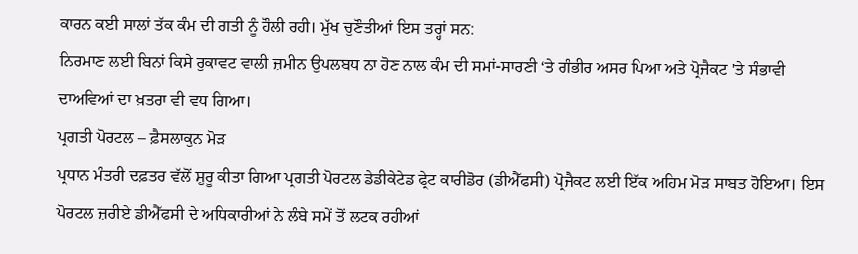ਕਾਰਨ ਕਈ ਸਾਲਾਂ ਤੱਕ ਕੰਮ ਦੀ ਗਤੀ ਨੂੰ ਹੌਲੀ ਰਹੀ। ਮੁੱਖ ਚੁਣੌਤੀਆਂ ਇਸ ਤਰ੍ਹਾਂ ਸਨ:
ਨਿਰਮਾਣ ਲਈ ਬਿਨਾਂ ਕਿਸੇ ਰੁਕਾਵਟ ਵਾਲੀ ਜ਼ਮੀਨ ਉਪਲਬਧ ਨਾ ਹੋਣ ਨਾਲ ਕੰਮ ਦੀ ਸਮਾਂ-ਸਾਰਣੀ ‘ਤੇ ਗੰਭੀਰ ਅਸਰ ਪਿਆ ਅਤੇ ਪ੍ਰੋਜੈਕਟ 'ਤੇ ਸੰਭਾਵੀ ਦਾਅਵਿਆਂ ਦਾ ਖ਼ਤਰਾ ਵੀ ਵਧ ਗਿਆ।
ਪ੍ਰਗਤੀ ਪੋਰਟਲ – ਫ਼ੈਸਲਾਕੁਨ ਮੋੜ
ਪ੍ਰਧਾਨ ਮੰਤਰੀ ਦਫ਼ਤਰ ਵੱਲੋਂ ਸ਼ੁਰੂ ਕੀਤਾ ਗਿਆ ਪ੍ਰਗਤੀ ਪੋਰਟਲ ਡੇਡੀਕੇਟੇਡ ਫ੍ਰੇਟ ਕਾਰੀਡੋਰ (ਡੀਐੱਫਸੀ) ਪ੍ਰੋਜੈਕਟ ਲਈ ਇੱਕ ਅਹਿਮ ਮੋੜ ਸਾਬਤ ਹੋਇਆ। ਇਸ ਪੋਰਟਲ ਜ਼ਰੀਏ ਡੀਐੱਫਸੀ ਦੇ ਅਧਿਕਾਰੀਆਂ ਨੇ ਲੰਬੇ ਸਮੇਂ ਤੋਂ ਲਟਕ ਰਹੀਆਂ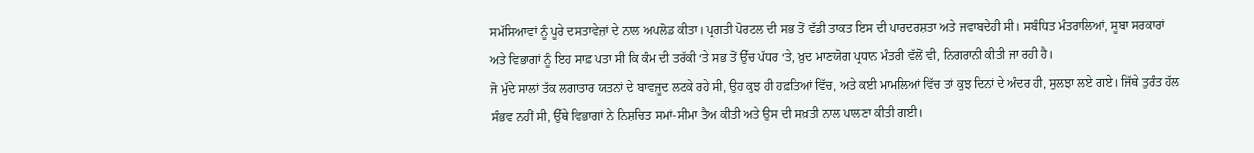ਸਮੱਸਿਆਵਾਂ ਨੂੰ ਪੂਰੇ ਦਸਤਾਵੇਜ਼ਾਂ ਦੇ ਨਾਲ ਅਪਲੋਡ ਕੀਤਾ। ਪ੍ਰਗਤੀ ਪੋਰਟਲ ਦੀ ਸਭ ਤੋਂ ਵੱਡੀ ਤਾਕਤ ਇਸ ਦੀ ਪਾਰਦਰਸ਼ਤਾ ਅਤੇ ਜਵਾਬਦੇਹੀ ਸੀ। ਸਬੰਧਿਤ ਮੰਤਰਾਲਿਆਂ, ਸੂਬਾ ਸਰਕਾਰਾਂ ਅਤੇ ਵਿਭਾਗਾਂ ਨੂੰ ਇਹ ਸਾਫ਼ ਪਤਾ ਸੀ ਕਿ ਕੰਮ ਦੀ ਤਰੱਕੀ ‘ਤੇ ਸਭ ਤੋਂ ਉੱਚ ਪੱਧਰ ‘ਤੇ, ਖ਼ੁਦ ਮਾਣਯੋਗ ਪ੍ਰਧਾਨ ਮੰਤਰੀ ਵੱਲੋਂ ਵੀ, ਨਿਗਰਾਨੀ ਕੀਤੀ ਜਾ ਰਹੀ ਹੈ।
ਜੋ ਮੁੱਦੇ ਸਾਲਾਂ ਤੱਕ ਲਗਾਤਾਰ ਯਤਨਾਂ ਦੇ ਬਾਵਜੂਦ ਲਟਕੇ ਰਹੇ ਸੀ, ਉਹ ਕੁਝ ਹੀ ਹਫ਼ਤਿਆਂ ਵਿੱਚ, ਅਤੇ ਕਈ ਮਾਮਲਿਆਂ ਵਿੱਚ ਤਾਂ ਕੁਝ ਦਿਨਾਂ ਦੇ ਅੰਦਰ ਹੀ, ਸੁਲਝਾ ਲਏ ਗਏ। ਜਿੱਥੇ ਤੁਰੰਤ ਹੱਲ ਸੰਭਵ ਨਹੀਂ ਸੀ, ਉੱਥੇ ਵਿਭਾਗਾਂ ਨੇ ਨਿਸ਼ਚਿਤ ਸਮਾਂ-ਸੀਮਾ ਤੈਅ ਕੀਤੀ ਅਤੇ ਉਸ ਦੀ ਸਖ਼ਤੀ ਨਾਲ ਪਾਲਣਾ ਕੀਤੀ ਗਈ।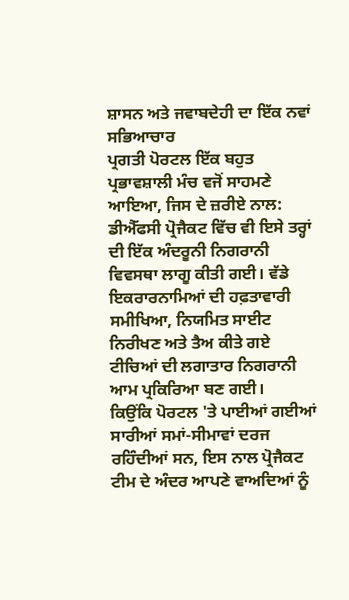ਸ਼ਾਸਨ ਅਤੇ ਜਵਾਬਦੇਹੀ ਦਾ ਇੱਕ ਨਵਾਂ ਸਭਿਆਚਾਰ
ਪ੍ਰਗਤੀ ਪੋਰਟਲ ਇੱਕ ਬਹੁਤ ਪ੍ਰਭਾਵਸ਼ਾਲੀ ਮੰਚ ਵਜੋਂ ਸਾਹਮਣੇ ਆਇਆ, ਜਿਸ ਦੇ ਜ਼ਰੀਏ ਨਾਲ:
ਡੀਐੱਫਸੀ ਪ੍ਰੋਜੈਕਟ ਵਿੱਚ ਵੀ ਇਸੇ ਤਰ੍ਹਾਂ ਦੀ ਇੱਕ ਅੰਦਰੂਨੀ ਨਿਗਰਾਨੀ ਵਿਵਸਥਾ ਲਾਗੂ ਕੀਤੀ ਗਈ। ਵੱਡੇ ਇਕਰਾਰਨਾਮਿਆਂ ਦੀ ਹਫ਼ਤਾਵਾਰੀ ਸਮੀਖਿਆ, ਨਿਯਮਿਤ ਸਾਈਟ ਨਿਰੀਖਣ ਅਤੇ ਤੈਅ ਕੀਤੇ ਗਏ ਟੀਚਿਆਂ ਦੀ ਲਗਾਤਾਰ ਨਿਗਰਾਨੀ ਆਮ ਪ੍ਰਕਿਰਿਆ ਬਣ ਗਈ।
ਕਿਉਂਕਿ ਪੋਰਟਲ 'ਤੇ ਪਾਈਆਂ ਗਈਆਂ ਸਾਰੀਆਂ ਸਮਾਂ-ਸੀਮਾਵਾਂ ਦਰਜ ਰਹਿੰਦੀਆਂ ਸਨ, ਇਸ ਨਾਲ ਪ੍ਰੋਜੈਕਟ ਟੀਮ ਦੇ ਅੰਦਰ ਆਪਣੇ ਵਾਅਦਿਆਂ ਨੂੰ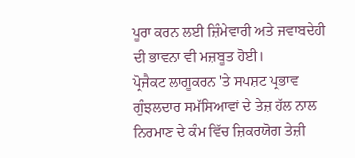ਪੂਰਾ ਕਰਨ ਲਈ ਜ਼ਿੰਮੇਵਾਰੀ ਅਤੇ ਜਵਾਬਦੇਹੀ ਦੀ ਭਾਵਨਾ ਵੀ ਮਜ਼ਬੂਤ ਹੋਈ।
ਪ੍ਰੋਜੈਕਟ ਲਾਗੂਕਰਨ 'ਤੇ ਸਪਸ਼ਟ ਪ੍ਰਭਾਵ
ਗੁੰਝਲਦਾਰ ਸਮੱਸਿਆਵਾਂ ਦੇ ਤੇਜ਼ ਹੱਲ ਨਾਲ ਨਿਰਮਾਣ ਦੇ ਕੰਮ ਵਿੱਚ ਜ਼ਿਕਰਯੋਗ ਤੇਜ਼ੀ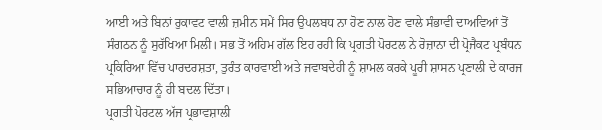ਆਈ ਅਤੇ ਬਿਨਾਂ ਰੁਕਾਵਟ ਵਾਲੀ ਜ਼ਮੀਨ ਸਮੇਂ ਸਿਰ ਉਪਲਬਧ ਨਾ ਹੋਣ ਨਾਲ ਹੋਣ ਵਾਲੇ ਸੰਭਾਵੀ ਦਾਅਵਿਆਂ ਤੋਂ ਸੰਗਠਨ ਨੂੰ ਸੁਰੱਖਿਆ ਮਿਲੀ। ਸਭ ਤੋਂ ਅਹਿਮ ਗੱਲ ਇਹ ਰਹੀ ਕਿ ਪ੍ਰਗਤੀ ਪੋਰਟਲ ਨੇ ਰੋਜ਼ਾਨਾ ਦੀ ਪ੍ਰੋਜੈਕਟ ਪ੍ਰਬੰਧਨ ਪ੍ਰਕਿਰਿਆ ਵਿੱਚ ਪਾਰਦਰਸ਼ਤਾ, ਤੁਰੰਤ ਕਾਰਵਾਈ ਅਤੇ ਜਵਾਬਦੇਹੀ ਨੂੰ ਸ਼ਾਮਲ ਕਰਕੇ ਪੂਰੀ ਸ਼ਾਸਨ ਪ੍ਰਣਾਲੀ ਦੇ ਕਾਰਜ ਸਭਿਆਚਾਰ ਨੂੰ ਹੀ ਬਦਲ ਦਿੱਤਾ।
ਪ੍ਰਗਤੀ ਪੋਰਟਲ ਅੱਜ ਪ੍ਰਭਾਵਸ਼ਾਲੀ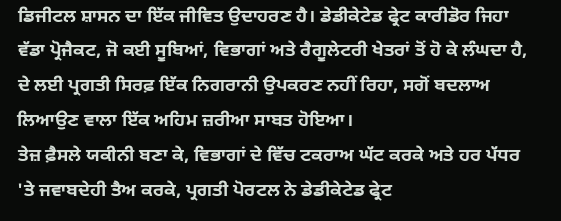ਡਿਜੀਟਲ ਸ਼ਾਸਨ ਦਾ ਇੱਕ ਜੀਵਿਤ ਉਦਾਹਰਣ ਹੈ। ਡੇਡੀਕੇਟੇਡ ਫ੍ਰੇਟ ਕਾਰੀਡੋਰ ਜਿਹਾ ਵੱਡਾ ਪ੍ਰੋਜੈਕਟ, ਜੋ ਕਈ ਸੂਬਿਆਂ, ਵਿਭਾਗਾਂ ਅਤੇ ਰੈਗੂਲੇਟਰੀ ਖੇਤਰਾਂ ਤੋਂ ਹੋ ਕੇ ਲੰਘਦਾ ਹੈ, ਦੇ ਲਈ ਪ੍ਰਗਤੀ ਸਿਰਫ਼ ਇੱਕ ਨਿਗਰਾਨੀ ਉਪਕਰਣ ਨਹੀਂ ਰਿਹਾ, ਸਗੋਂ ਬਦਲਾਅ ਲਿਆਉਣ ਵਾਲਾ ਇੱਕ ਅਹਿਮ ਜ਼ਰੀਆ ਸਾਬਤ ਹੋਇਆ।
ਤੇਜ਼ ਫ਼ੈਸਲੇ ਯਕੀਨੀ ਬਣਾ ਕੇ, ਵਿਭਾਗਾਂ ਦੇ ਵਿੱਚ ਟਕਰਾਅ ਘੱਟ ਕਰਕੇ ਅਤੇ ਹਰ ਪੱਧਰ 'ਤੇ ਜਵਾਬਦੇਹੀ ਤੈਅ ਕਰਕੇ, ਪ੍ਰਗਤੀ ਪੋਰਟਲ ਨੇ ਡੇਡੀਕੇਟੇਡ ਫ੍ਰੇਟ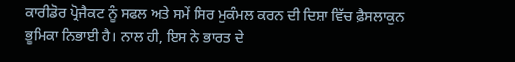ਕਾਰੀਡੋਰ ਪ੍ਰੋਜੈਕਟ ਨੂੰ ਸਫਲ ਅਤੇ ਸਮੇਂ ਸਿਰ ਮੁਕੰਮਲ ਕਰਨ ਦੀ ਦਿਸ਼ਾ ਵਿੱਚ ਫ਼ੈਸਲਾਕੁਨ ਭੂਮਿਕਾ ਨਿਭਾਈ ਹੈ। ਨਾਲ ਹੀ, ਇਸ ਨੇ ਭਾਰਤ ਦੇ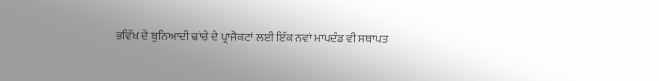ਭਵਿੱਖ ਦੇ ਬੁਨਿਆਦੀ ਢਾਂਚੇ ਦੇ ਪ੍ਰਾਜੈਕਟਾਂ ਲਈ ਇੱਕ ਨਵਾਂ ਮਾਪਦੰਡ ਵੀ ਸਥਾਪਤ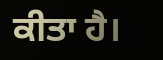ਕੀਤਾ ਹੈ।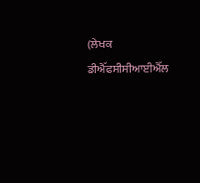(ਲੇਖਕ ਡੀਐੱਫਸੀਸੀਆਈਐੱਲ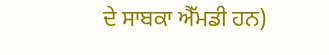ਦੇ ਸਾਬਕਾ ਐੱਮਡੀ ਹਨ)